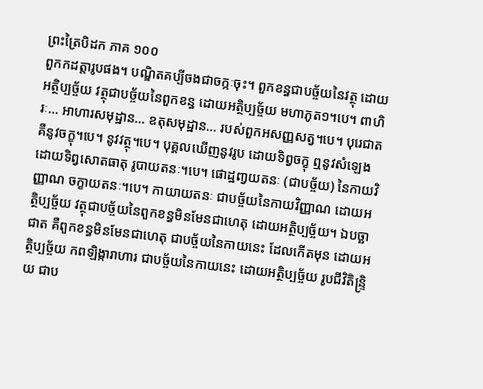ព្រះត្រៃបិដក ភាគ ១០០
ពួកកដត្តារូបផង។ បណ្ឌិតគប្បីចងជាចក្កៈចុះ។ ពួកខន្ធជាបច្ច័យនៃវត្ថុ ដោយអត្ថិប្បច្ច័យ វត្ថុជាបច្ច័យនៃពួកខន្ធ ដោយអត្ថិប្បច្ច័យ មហាភូត១។បេ។ ពាហិរៈ… អាហារសមុដ្ឋាន… ឧតុសមុដ្ឋាន… របស់ពួកអសញ្ញសត្វ។បេ។ បុរេជាត គឺនូវចក្ខុ។បេ។ នូវវត្ថុ។បេ។ បុគ្គលឃើញនូវរូប ដោយទិព្វចក្ខុ ឮនូវសំឡេង ដោយទិព្វសោតធាតុ រូបាយតនៈ។បេ។ ផោដ្ឋពា្វយតនៈ (ជាបច្ច័យ) នៃកាយវិញ្ញាណ ចក្ខាយតនៈ។បេ។ កាយាយតនៈ ជាបច្ច័យនៃកាយវិញ្ញាណ ដោយអត្ថិប្បច្ច័យ វត្ថុជាបច្ច័យនៃពួកខន្ធមិនមែនជាហេតុ ដោយអត្ថិប្បច្ច័យ។ ឯបច្ឆាជាត គឺពួកខន្ធមិនមែនជាហេតុ ជាបច្ច័យនៃកាយនេះ ដែលកើតមុន ដោយអត្ថិប្បច្ច័យ កពឡិង្ការាហារ ជាបច្ច័យនៃកាយនេះ ដោយអត្ថិប្បច្ច័យ រូបជីវិតិន្រ្ទិយ ជាប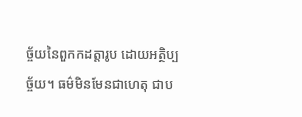ច្ច័យនៃពួកកដត្តារូប ដោយអត្ថិប្បច្ច័យ។ ធម៌មិនមែនជាហេតុ ជាប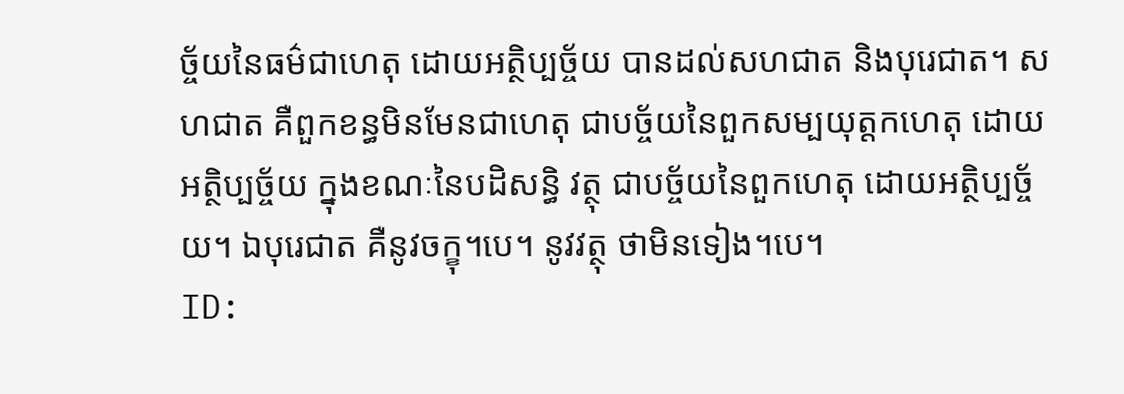ច្ច័យនៃធម៌ជាហេតុ ដោយអត្ថិប្បច្ច័យ បានដល់សហជាត និងបុរេជាត។ សហជាត គឺពួកខន្ធមិនមែនជាហេតុ ជាបច្ច័យនៃពួកសម្បយុត្តកហេតុ ដោយអត្ថិប្បច្ច័យ ក្នុងខណៈនៃបដិសន្ធិ វត្ថុ ជាបច្ច័យនៃពួកហេតុ ដោយអត្ថិប្បច្ច័យ។ ឯបុរេជាត គឺនូវចក្ខុ។បេ។ នូវវត្ថុ ថាមិនទៀង។បេ។
ID: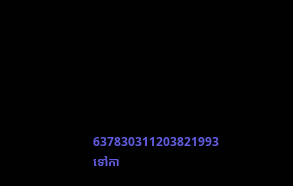637830311203821993
ទៅកា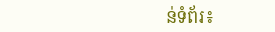ន់ទំព័រ៖